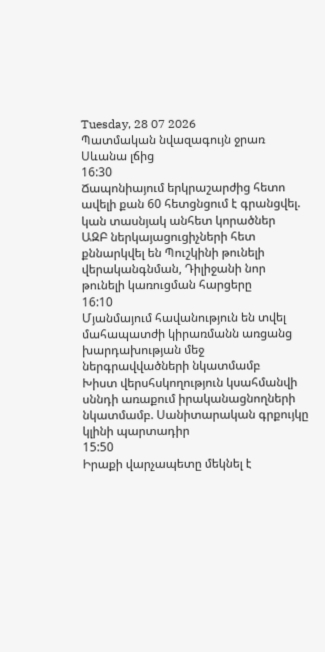Tuesday, 28 07 2026
Պատմական նվազագույն ջրառ Սևանա լճից
16:30
Ճապոնիայում երկրաշարժից հետո ավելի քան 60 հետցնցում է գրանցվել. կան տասնյակ անհետ կորածներ
ԱԶԲ ներկայացուցիչների հետ քննարկվել են Պուշկինի թունելի վերականգնման, Դիլիջանի նոր թունելի կառուցման հարցերը
16:10
Մյանմայում հավանություն են տվել մահապատժի կիրառմանն առցանց խարդախության մեջ ներգրավվածների նկատմամբ
Խիստ վերսհսկողություն կսահմանվի սննդի առաքում իրականացնողների նկատմամբ. Սանիտարական գրքույկը կլինի պարտադիր
15:50
Իրաքի վարչապետը մեկնել է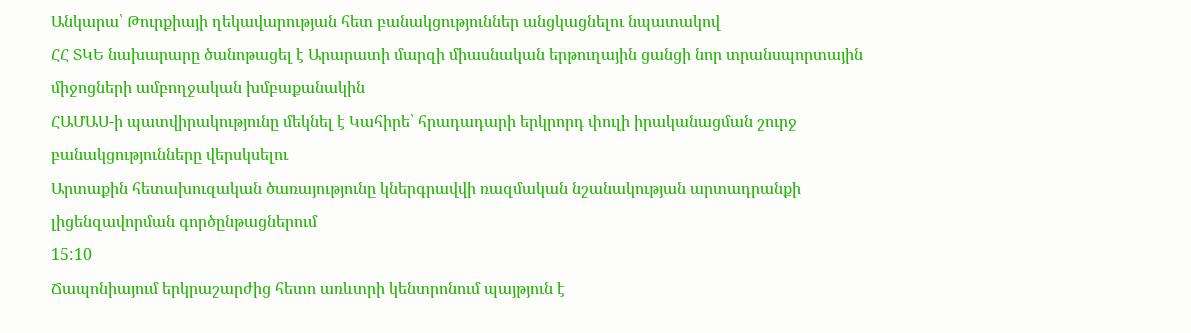Անկարա՝ Թուրքիայի ղեկավարության հետ բանակցություններ անցկացնելու նպատակով
ՀՀ ՏԿԵ նախարարը ծանոթացել է Արարատի մարզի միասնական երթուղային ցանցի նոր տրանսպորտային միջոցների ամբողջական խմբաքանակին
ՀԱՄԱՍ-ի պատվիրակությունը մեկնել է Կահիրե՝ հրադադարի երկրորդ փուլի իրականացման շուրջ բանակցությունները վերսկսելու
Արտաքին հետախուզական ծառայությունը կներգրավվի ռազմական նշանակության արտադրանքի լիցենզավորման գործընթացներում
15:10
Ճապոնիայում երկրաշարժից հետո առևտրի կենտրոնում պայթյուն է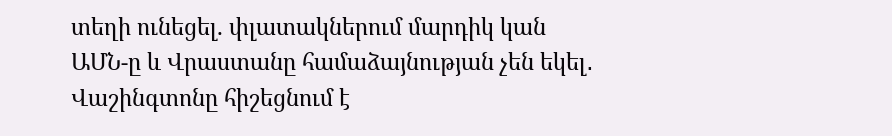տեղի ունեցել. փլատակներում մարդիկ կան
ԱՄՆ-ը և Վրաստանը համաձայնության չեն եկել․ Վաշինգտոնը հիշեցնում է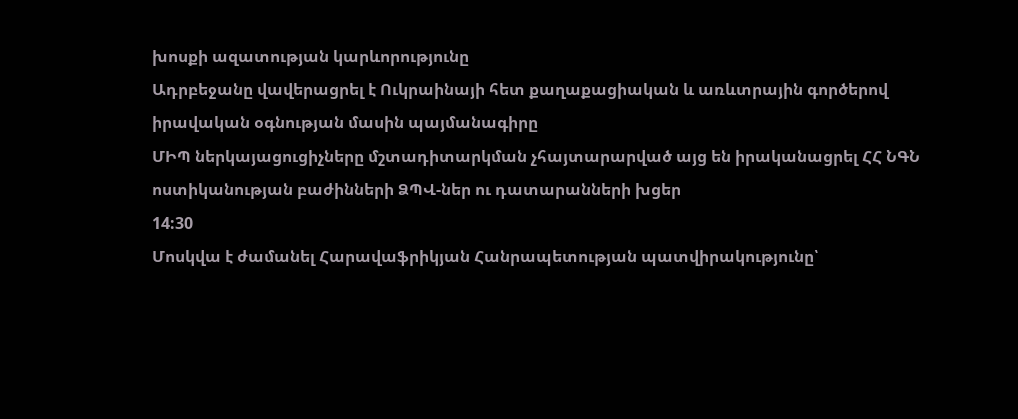խոսքի ազատության կարևորությունը
Ադրբեջանը վավերացրել է Ուկրաինայի հետ քաղաքացիական և առևտրային գործերով իրավական օգնության մասին պայմանագիրը
ՄԻՊ ներկայացուցիչները մշտադիտարկման չհայտարարված այց են իրականացրել ՀՀ ՆԳՆ ոստիկանության բաժինների ՁՊՎ-ներ ու դատարանների խցեր
14:30
Մոսկվա է ժամանել Հարավաֆրիկյան Հանրապետության պատվիրակությունը՝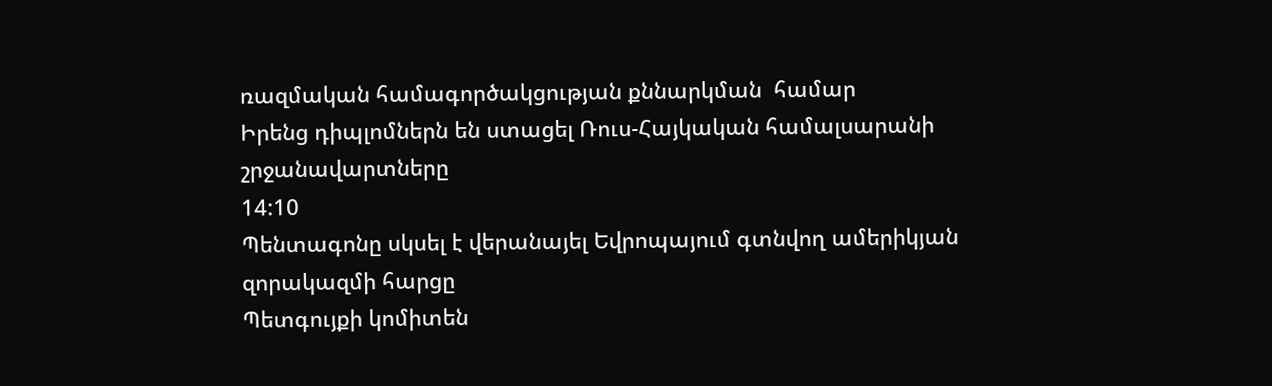ռազմական համագործակցության քննարկման  համար
Իրենց դիպլոմներն են ստացել Ռուս-Հայկական համալսարանի շրջանավարտները
14:10
Պենտագոնը սկսել է վերանայել Եվրոպայում գտնվող ամերիկյան զորակազմի հարցը
Պետգույքի կոմիտեն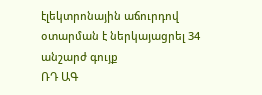էլեկտրոնային աճուրդով օտարման է ներկայացրել 34 անշարժ գույք
ՌԴ ԱԳ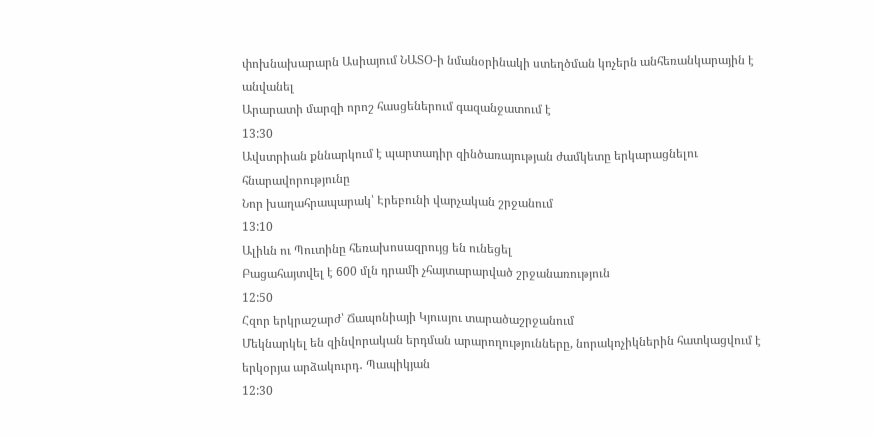փոխնախարարն Ասիայում ՆԱՏՕ-ի նմանօրինակի ստեղծման կոչերն անհեռանկարային է անվանել
Արարատի մարզի որոշ հասցեներում գազանջատում է
13:30
Ավստրիան քննարկում է պարտադիր զինծառայության ժամկետը երկարացնելու հնարավորությունը
Նոր խաղահրապարակ՝ Էրեբունի վարչական շրջանում
13:10
Ալիևն ու Պուտինը հեռախոսազրույց են ունեցել
Բացահայտվել է 600 մլն դրամի չհայտարարված շրջանառություն
12:50
Հզոր երկրաշարժ՝ Ճապոնիայի Կյուսյու տարածաշրջանում
Մեկնարկել են զինվորական երդման արարողությունները, նորակոչիկներին հատկացվում է երկօրյա արձակուրդ․ Պապիկյան
12:30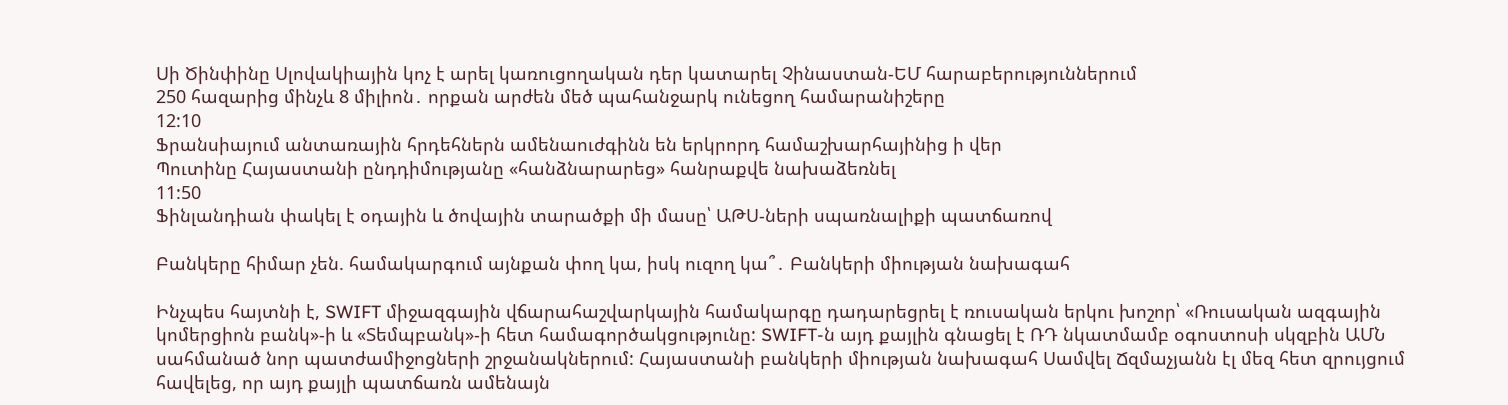Սի Ծինփինը Սլովակիային կոչ է արել կառուցողական դեր կատարել Չինաստան-ԵՄ հարաբերություններում
250 հազարից մինչև 8 միլիոն․ որքան արժեն մեծ պահանջարկ ունեցող համարանիշերը
12:10
Ֆրանսիայում անտառային հրդեհներն ամենաուժգինն են երկրորդ համաշխարհայինից ի վեր
Պուտինը Հայաստանի ընդդիմությանը «հանձնարարեց» հանրաքվե նախաձեռնել
11:50
Ֆինլանդիան փակել է օդային և ծովային տարածքի մի մասը՝ ԱԹՍ-ների սպառնալիքի պատճառով

Բանկերը հիմար չեն. համակարգում այնքան փող կա, իսկ ուզող կա՞․ Բանկերի միության նախագահ

Ինչպես հայտնի է, SWIFT միջազգային վճարահաշվարկային համակարգը դադարեցրել է ռուսական երկու խոշոր՝ «Ռուսական ազգային կոմերցիոն բանկ»-ի և «Տեմպբանկ»-ի հետ համագործակցությունը: SWIFT-ն այդ քայլին գնացել է ՌԴ նկատմամբ օգոստոսի սկզբին ԱՄՆ սահմանած նոր պատժամիջոցների շրջանակներում: Հայաստանի բանկերի միության նախագահ Սամվել Ճզմաչյանն էլ մեզ հետ զրույցում հավելեց, որ այդ քայլի պատճառն ամենայն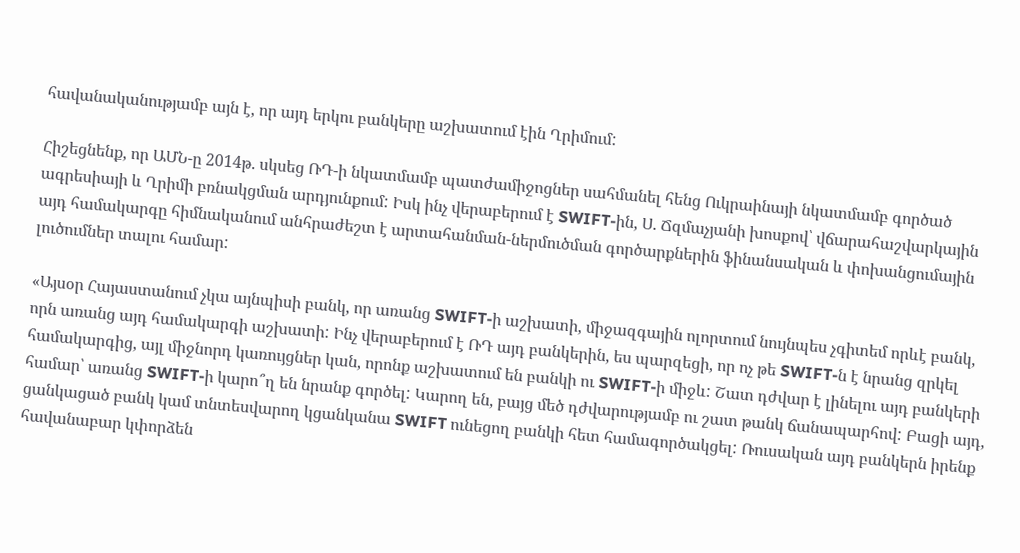հավանականությամբ այն է, որ այդ երկու բանկերը աշխատում էին Ղրիմում:

Հիշեցնենք, որ ԱՄՆ-ը 2014թ. սկսեց ՌԴ-ի նկատմամբ պատժամիջոցներ սահմանել հենց Ուկրաինայի նկատմամբ գործած ագրեսիայի և Ղրիմի բռնակցման արդյունքում: Իսկ ինչ վերաբերում է SWIFT-ին, Ս. Ճզմաչյանի խոսքով՝ վճարահաշվարկային այդ համակարգը հիմնականում անհրաժեշտ է արտահանման-ներմուծման գործարքներին ֆինանսական և փոխանցումային լուծումներ տալու համար:

«Այսօր Հայաստանում չկա այնպիսի բանկ, որ առանց SWIFT-ի աշխատի, միջազգային ոլորտում նույնպես չգիտեմ որևէ բանկ, որն առանց այդ համակարգի աշխատի: Ինչ վերաբերում է ՌԴ այդ բանկերին, ես պարզեցի, որ ոչ թե SWIFT-ն է նրանց զրկել համակարգից, այլ միջնորդ կառույցներ կան, որոնք աշխատում են բանկի ու SWIFT-ի միջև: Շատ դժվար է լինելու այդ բանկերի համար՝ առանց SWIFT-ի կարո՞ղ են նրանք գործել: Կարող են, բայց մեծ դժվարությամբ ու շատ թանկ ճանապարհով: Բացի այդ, ցանկացած բանկ կամ տնտեսվարող կցանկանա SWIFT ունեցող բանկի հետ համագործակցել: Ռուսական այդ բանկերն իրենք հավանաբար կփորձեն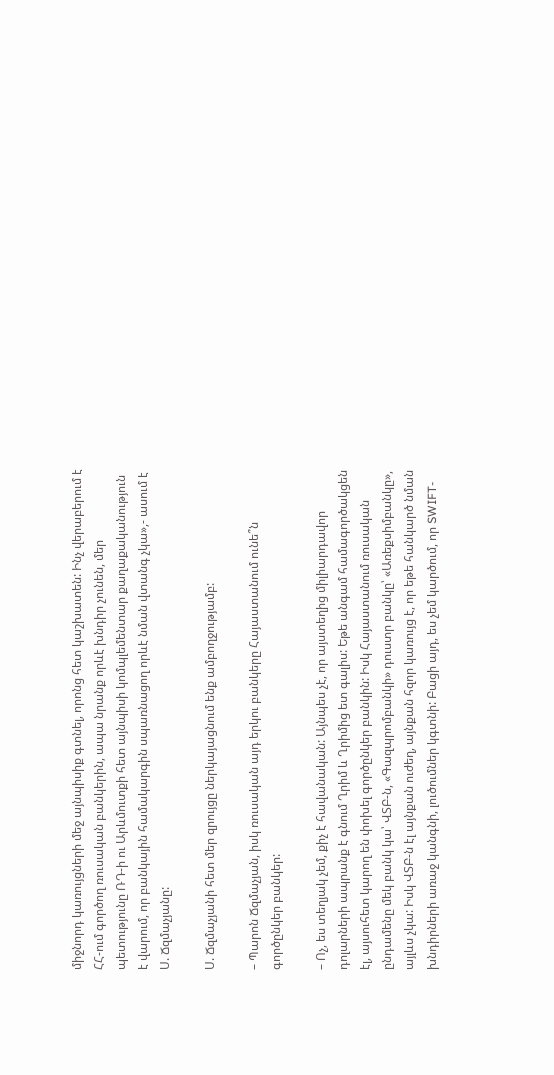միջնորդ կառույցների մեջ այնպիսիք գտնել, որոնց հետ կաշխատեն: Ինչ վերաբերում է ՀՀ-ում գործող ռուսական բանկերին, ապա նրանք որևէ խնդիր չունեն, մեր պետությունը ՌԴ-ի ու Արևմուտքի հետ այնպիսի կոմպլեմենտար քաղաքականություն է վարում, որ բանկային համակարգին սպառնացող որևէ նման վտանգ չկա»,- ասում է Ս. Ճզմաչյանը:

Ս. Ճզմաչյանի հետ մեր զրույցը ներկայացնում ենք ամբողջությամբ:

– Պարոն Ճզմաչյան, իսկ ռուսական այդ երկու բանկերը Հայաստանում ունե՞ն գործընկեր բանկեր:

– Ոչ, ես տեղյակ չեմ, քիչ է հավանական: Այնպես չէ, որ այստեղից միլիարդավոր դոլարների ապրանք է գնում Ղրիմ և Ղրիմից ետ գալիս: Եթե անգամ համագործակցեն էլ, այսուհետ կարող են փոխել գործընկեր բանկին: Իսկ Հայաստանում ռուսական ընդամենը մեկ բանկ կա՝ ՎՏԲ-ն, «Գազպրոմբանկի» դուստր բանկը՝ «Առեքսիմբանկը», այլևս չկա: Իսկ ՎՏԲ-ն էլ այնքան ուժեղ, այնքան հզոր կառույց է, որ եթե հանկարծ նման խնդիրների առաջ կանգնի, լուծումներ կգտնի: Բացի այդ, ես չեմ կարծում, որ SWIFT-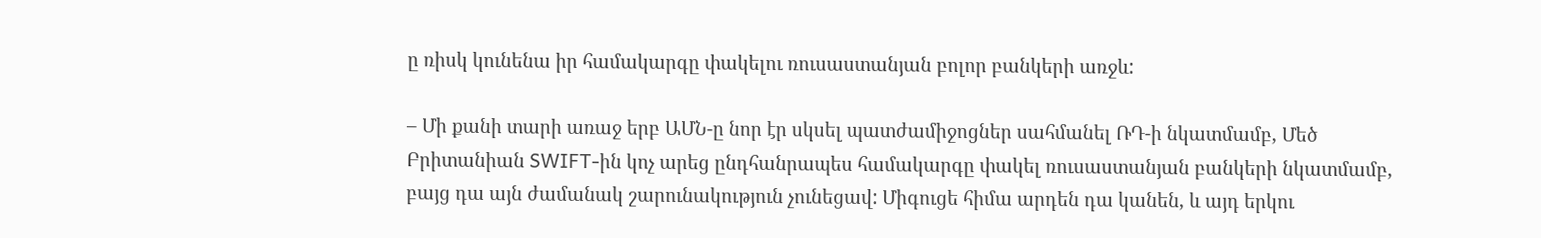ը ռիսկ կունենա իր համակարգը փակելու ռուսաստանյան բոլոր բանկերի առջև:

– Մի քանի տարի առաջ երբ ԱՄՆ-ը նոր էր սկսել պատժամիջոցներ սահմանել ՌԴ-ի նկատմամբ, Մեծ Բրիտանիան SWIFT-ին կոչ արեց ընդհանրապես համակարգը փակել ռուսաստանյան բանկերի նկատմամբ, բայց դա այն ժամանակ շարունակություն չունեցավ: Միգուցե հիմա արդեն դա կանեն, և այդ երկու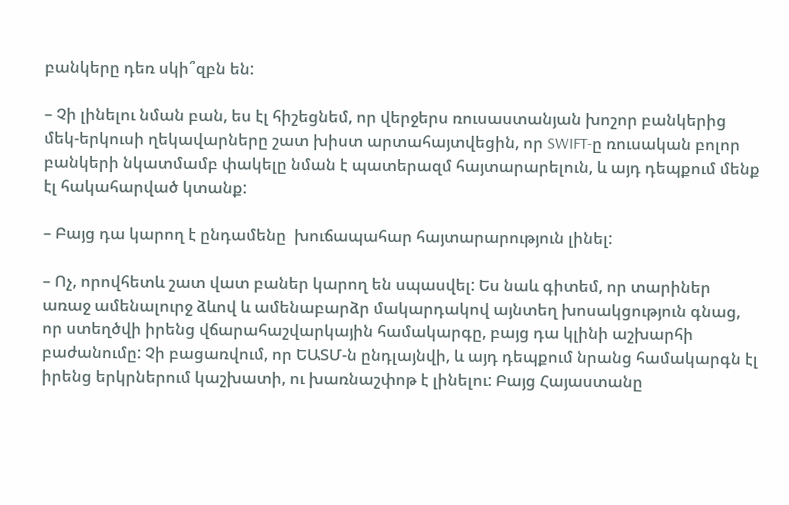բանկերը դեռ սկի՞զբն են:

– Չի լինելու նման բան, ես էլ հիշեցնեմ, որ վերջերս ռուսաստանյան խոշոր բանկերից մեկ-երկուսի ղեկավարները շատ խիստ արտահայտվեցին, որ SWIFT-ը ռուսական բոլոր բանկերի նկատմամբ փակելը նման է պատերազմ հայտարարելուն, և այդ դեպքում մենք էլ հակահարված կտանք:

– Բայց դա կարող է ընդամենը  խուճապահար հայտարարություն լինել:

– Ոչ, որովհետև շատ վատ բաներ կարող են սպասվել: Ես նաև գիտեմ, որ տարիներ առաջ ամենալուրջ ձևով և ամենաբարձր մակարդակով այնտեղ խոսակցություն գնաց, որ ստեղծվի իրենց վճարահաշվարկային համակարգը, բայց դա կլինի աշխարհի բաժանումը: Չի բացառվում, որ ԵԱՏՄ-ն ընդլայնվի, և այդ դեպքում նրանց համակարգն էլ իրենց երկրներում կաշխատի, ու խառնաշփոթ է լինելու: Բայց Հայաստանը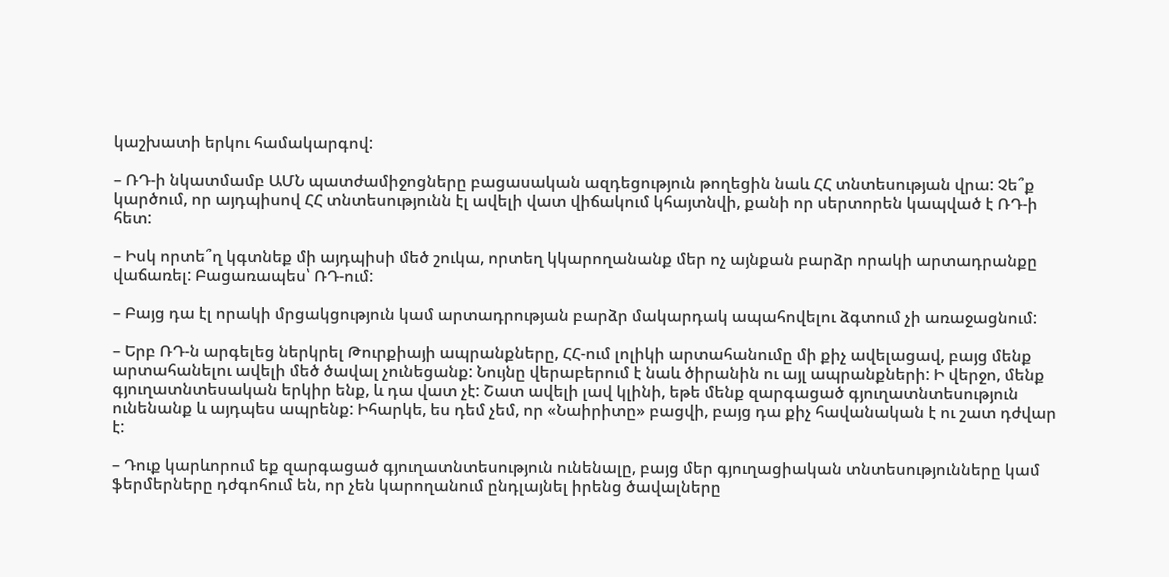կաշխատի երկու համակարգով:

– ՌԴ-ի նկատմամբ ԱՄՆ պատժամիջոցները բացասական ազդեցություն թողեցին նաև ՀՀ տնտեսության վրա: Չե՞ք կարծում, որ այդպիսով ՀՀ տնտեսությունն էլ ավելի վատ վիճակում կհայտնվի, քանի որ սերտորեն կապված է ՌԴ-ի հետ:

– Իսկ որտե՞ղ կգտնեք մի այդպիսի մեծ շուկա, որտեղ կկարողանանք մեր ոչ այնքան բարձր որակի արտադրանքը վաճառել: Բացառապես՝ ՌԴ-ում:

– Բայց դա էլ որակի մրցակցություն կամ արտադրության բարձր մակարդակ ապահովելու ձգտում չի առաջացնում:

– Երբ ՌԴ-ն արգելեց ներկրել Թուրքիայի ապրանքները, ՀՀ-ում լոլիկի արտահանումը մի քիչ ավելացավ, բայց մենք արտահանելու ավելի մեծ ծավալ չունեցանք: Նույնը վերաբերում է նաև ծիրանին ու այլ ապրանքների: Ի վերջո, մենք գյուղատնտեսական երկիր ենք, և դա վատ չէ: Շատ ավելի լավ կլինի, եթե մենք զարգացած գյուղատնտեսություն ունենանք և այդպես ապրենք: Իհարկե, ես դեմ չեմ, որ «Նաիրիտը» բացվի, բայց դա քիչ հավանական է ու շատ դժվար է:

– Դուք կարևորում եք զարգացած գյուղատնտեսություն ունենալը, բայց մեր գյուղացիական տնտեսությունները կամ ֆերմերները դժգոհում են, որ չեն կարողանում ընդլայնել իրենց ծավալները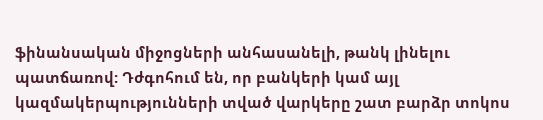ֆինանսական միջոցների անհասանելի, թանկ լինելու պատճառով: Դժգոհում են, որ բանկերի կամ այլ կազմակերպությունների տված վարկերը շատ բարձր տոկոս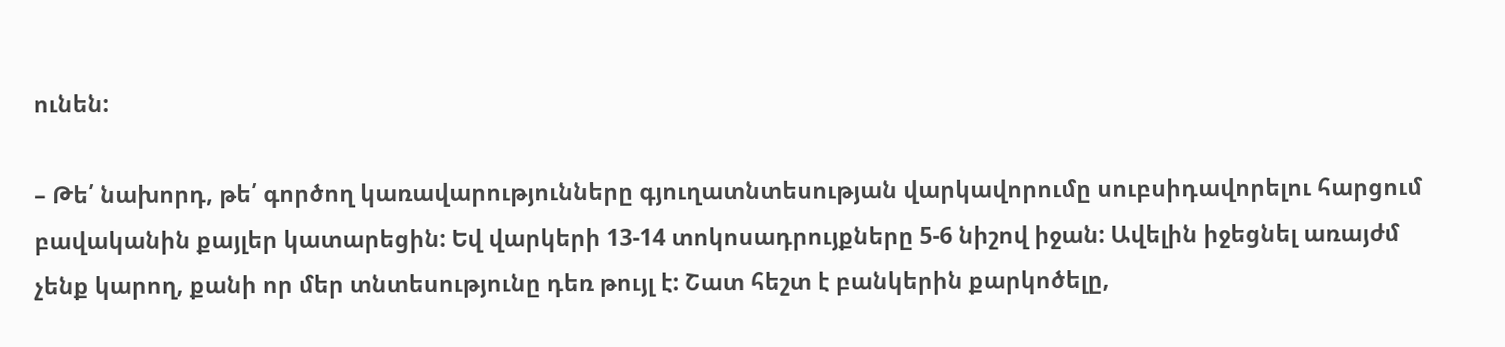ունեն:

– Թե՛ նախորդ, թե՛ գործող կառավարությունները գյուղատնտեսության վարկավորումը սուբսիդավորելու հարցում բավականին քայլեր կատարեցին: Եվ վարկերի 13-14 տոկոսադրույքները 5-6 նիշով իջան: Ավելին իջեցնել առայժմ չենք կարող, քանի որ մեր տնտեսությունը դեռ թույլ է: Շատ հեշտ է բանկերին քարկոծելը,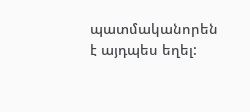պատմականորեն է այդպես եղել: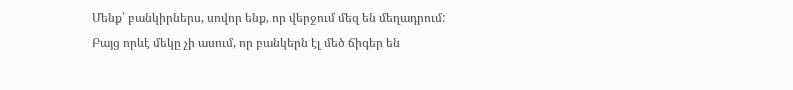Մենք՝ բանկիրներս, սովոր ենք, որ վերջում մեզ են մեղադրում: Բայց որևէ մեկը չի ասում, որ բանկերն էլ մեծ ճիգեր են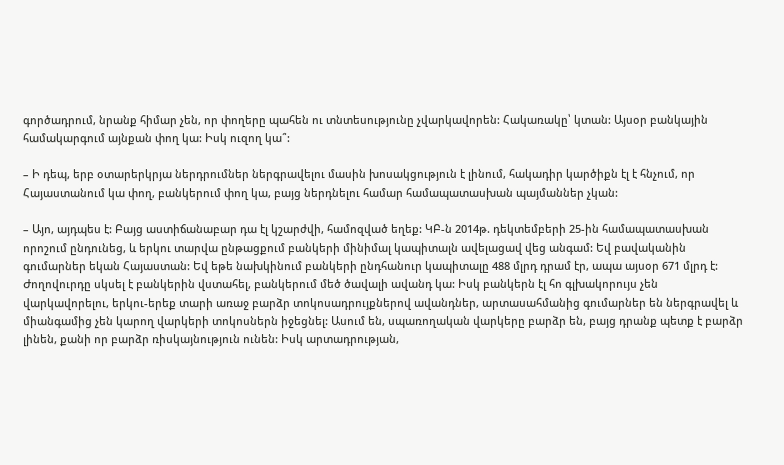գործադրում, նրանք հիմար չեն, որ փողերը պահեն ու տնտեսությունը չվարկավորեն: Հակառակը՝ կտան: Այսօր բանկային համակարգում այնքան փող կա: Իսկ ուզող կա՞:

– Ի դեպ, երբ օտարերկրյա ներդրումներ ներգրավելու մասին խոսակցություն է լինում, հակադիր կարծիքն էլ է հնչում, որ Հայաստանում կա փող, բանկերում փող կա, բայց ներդնելու համար համապատասխան պայմաններ չկան:

– Այո, այդպես է: Բայց աստիճանաբար դա էլ կշարժվի, համոզված եղեք: ԿԲ-ն 2014թ. դեկտեմբերի 25-ին համապատասխան որոշում ընդունեց, և երկու տարվա ընթացքում բանկերի մինիմալ կապիտալն ավելացավ վեց անգամ: Եվ բավականին գումարներ եկան Հայաստան: Եվ եթե նախկինում բանկերի ընդհանուր կապիտալը 488 մլրդ դրամ էր, ապա այսօր 671 մլրդ է: Ժողովուրդը սկսել է բանկերին վստահել, բանկերում մեծ ծավալի ավանդ կա: Իսկ բանկերն էլ հո գլխակորույս չեն վարկավորելու, երկու-երեք տարի առաջ բարձր տոկոսադրույքներով ավանդներ, արտասահմանից գումարներ են ներգրավել և միանգամից չեն կարող վարկերի տոկոսներն իջեցնել: Ասում են, սպառողական վարկերը բարձր են, բայց դրանք պետք է բարձր լինեն, քանի որ բարձր ռիսկայնություն ունեն: Իսկ արտադրության,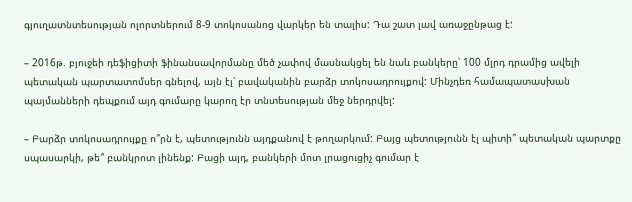գյուղատնտեսության ոլորտներում 8-9 տոկոսանոց վարկեր են տալիս: Դա շատ լավ առաջընթաց է:

– 2016թ. բյուջեի դեֆիցիտի ֆինանսավորմանը մեծ չափով մասնակցել են նաև բանկերը՝ 100 մլրդ դրամից ավելի պետական պարտատոմսեր գնելով, այն էլ՝ բավականին բարձր տոկոսադրույքով: Մինչդեռ համապատասխան պայմանների դեպքում այդ գումարը կարող էր տնտեսության մեջ ներդրվել:

– Բարձր տոկոսադրույքը ո՞րն է, պետությունն այդքանով է թողարկում: Բայց պետությունն էլ պիտի՞ պետական պարտքը սպասարկի, թե՞ բանկրոտ լինենք: Բացի այդ, բանկերի մոտ լրացուցիչ գումար է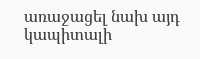առաջացել նախ այդ կապիտալի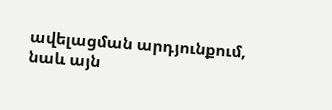ավելացման արդյունքում, նաև այն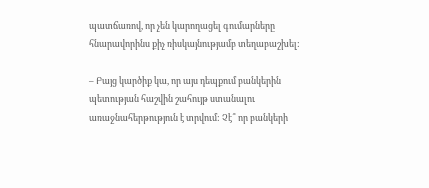պատճառով, որ չեն կարողացել գումարները հնարավորինս քիչ ռիսկայնությամբ տեղաբաշխել:

– Բայց կարծիք կա, որ այս դեպքում բանկերին պետության հաշվին շահույթ ստանալու առաջնահերթություն է տրվում: Չէ՞ որ բանկերի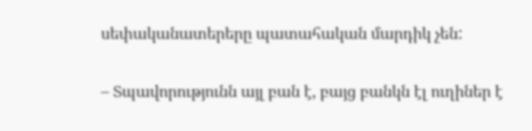սեփականատերերը պատահական մարդիկ չեն:

– Տպավորությունն այլ բան է, բայց բանկն էլ ուղիներ է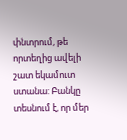փնտրում, թե որտեղից ավելի շատ եկամուտ ստանա: Բանկը տեսնում է, որ մեր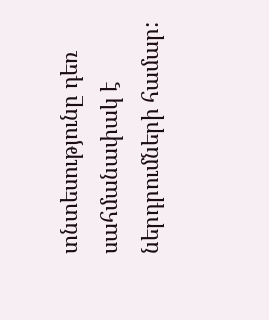տնտեսությունը դեռ սահմանափակ է ներդրումների համար: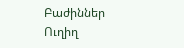Բաժիններ
Ուղիղ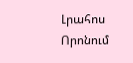Լրահոս
Որոնում